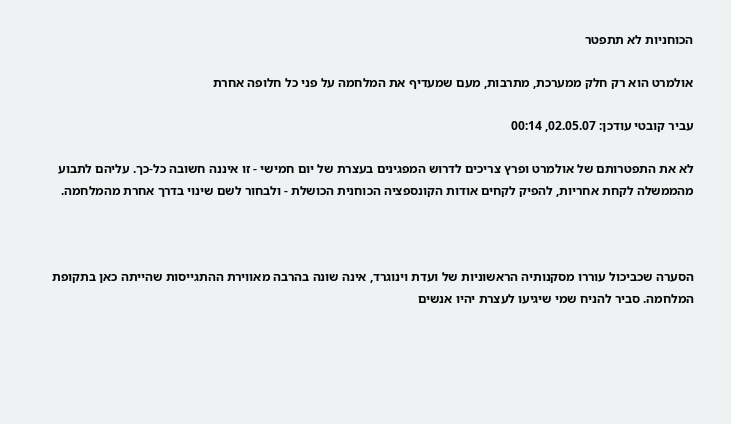הכוחניות לא תתפטר

אולמרט הוא רק חלק ממערכת, מתרבות, מעם שמעדיף את המלחמה על פני כל חלופה אחרת

עביר קובטי עודכן: 02.05.07, 00:14

לא את התפטרותם של אולמרט ופרץ צריכים לדרוש המפגינים בעצרת של יום חמישי - זו איננה חשובה כל-כך. עליהם לתבוע מהממשלה לקחת אחריות, להפיק לקחים אודות הקונספציה הכוחנית הכושלת - ולבחור לשם שינוי בדרך אחרת מהמלחמה.



הסערה שכביכול עוררו מסקנותיה הראשוניות של ועדת וינוגרד, אינה שונה בהרבה מאווירת ההתגייסות שהייתה כאן בתקופת המלחמה. סביר להניח שמי שיגיעו לעצרת יהיו אנשים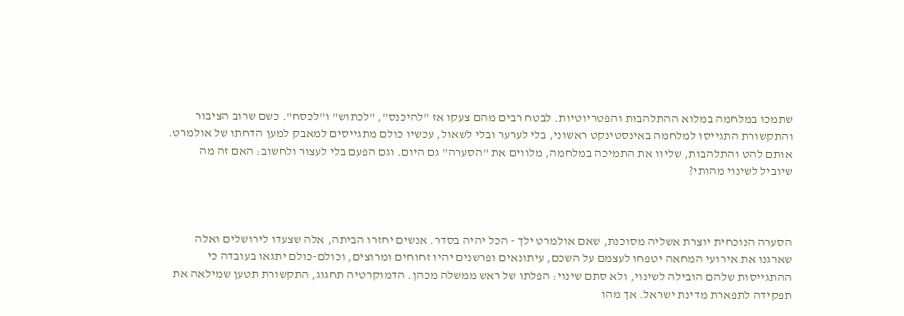שתמכו במלחמה במלוא ההתלהבות והפטריוטיות. לבטח רבים מהם צעקו אז "להיכנס", "לכתוש" ו"לכסח". כשם שרוב הציבור והתקשורת התגייסו למלחמה באינסטינקט ראשוני, בלי לערער ובלי לשאול, עכשיו כולם מתגייסים למאבק למען הדחתו של אולמרט. אותם להט והתלהבות, שליוו את התמיכה במלחמה, מלווים את "הסערה" גם היום. וגם הפעם בלי לעצור ולחשוב: האם זה מה שיוביל לשינוי מהותי?



הסערה הנוכחית יוצרת אשליה מסוכנת, שאם אולמרט ילך - הכל יהיה בסדר. אנשים יחזרו הביתה, אלה שצעדו לירושלים ואלה שארגנו את אירועי המחאה יטפחו לעצמם על השכם, עיתונאים ופרשנים יהיו זחוחים ומרוצים, וכולם-כולם יתגאו בעובדה כי ההתגייסות שלהם הובילה לשינוי, ולא סתם שינוי: הפלתו של ראש ממשלה מכהן. הדמוקרטיה תחגוג, התקשורת תטען שמילאה את תפקידה לתפארת מדינת ישראל. אך מהו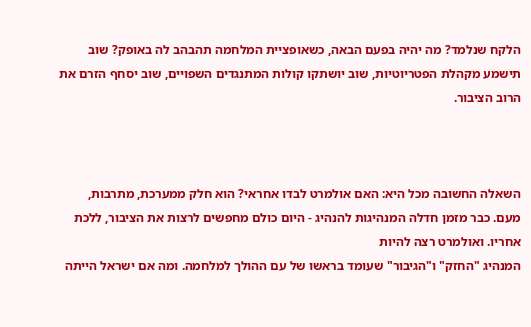הלקח שנלמד? מה יהיה בפעם הבאה, כשאופציית המלחמה תהבהב לה באופק? שוב תישמע מקהלת הפטריוטיות, שוב יושתקו קולות המתנגדים השפויים, שוב יסחף הזרם את הרוב הציבור.



השאלה החשובה מכל היא: האם אולמרט לבדו אחראי? הוא חלק ממערכת, מתרבות, מעם. כבר מזמן חדלה המנהיגות להנהיג - היום כולם מחפשים לרצות את הציבור, ללכת אחריו. ואולמרט רצה להיות
המנהיג "החזק" ו"הגיבור" שעומד בראשו של עם ההולך למלחמה. ומה אם ישראל הייתה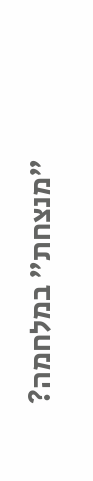"מנצחת" במלחמה?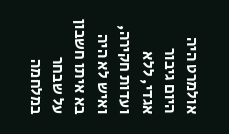אולמרט היה היום גיבור אגדי, ללא ועדות חקירה, ואיש לא היה בא איתו חשבון על שבחר במלחמה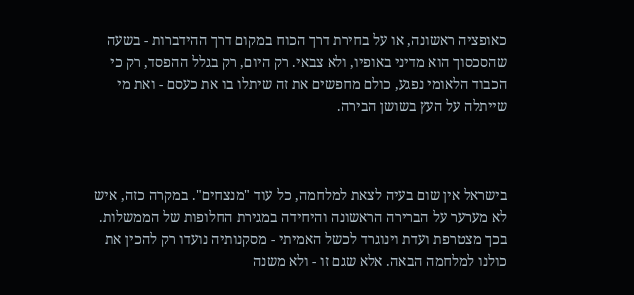כאופציה ראשונה, או על בחירת דרך הכוח במקום דרך ההידברות - בשעה שהסכסוך הוא מדיני באופיו, ולא צבאי. רק היום, רק בגלל ההפסד, רק כי הכבוד הלאומי נפגע, כולם מחפשים את זה שיתלו בו את כעסם - ואת מי שייתלה על העץ בשושן הבירה.



בישראל אין שום בעיה לצאת למלחמה, כל עוד "מנצחים". במקרה כזה, איש לא מערער על הברירה הראשונה והיחידה במגירת החלופות של הממשלות. בכך מצטרפת ועדת וינוגרד לכשל האמיתי - מסקנותיה נועדו רק להכין את כולנו למלחמה הבאה. אלא שגם זו - ולא משנה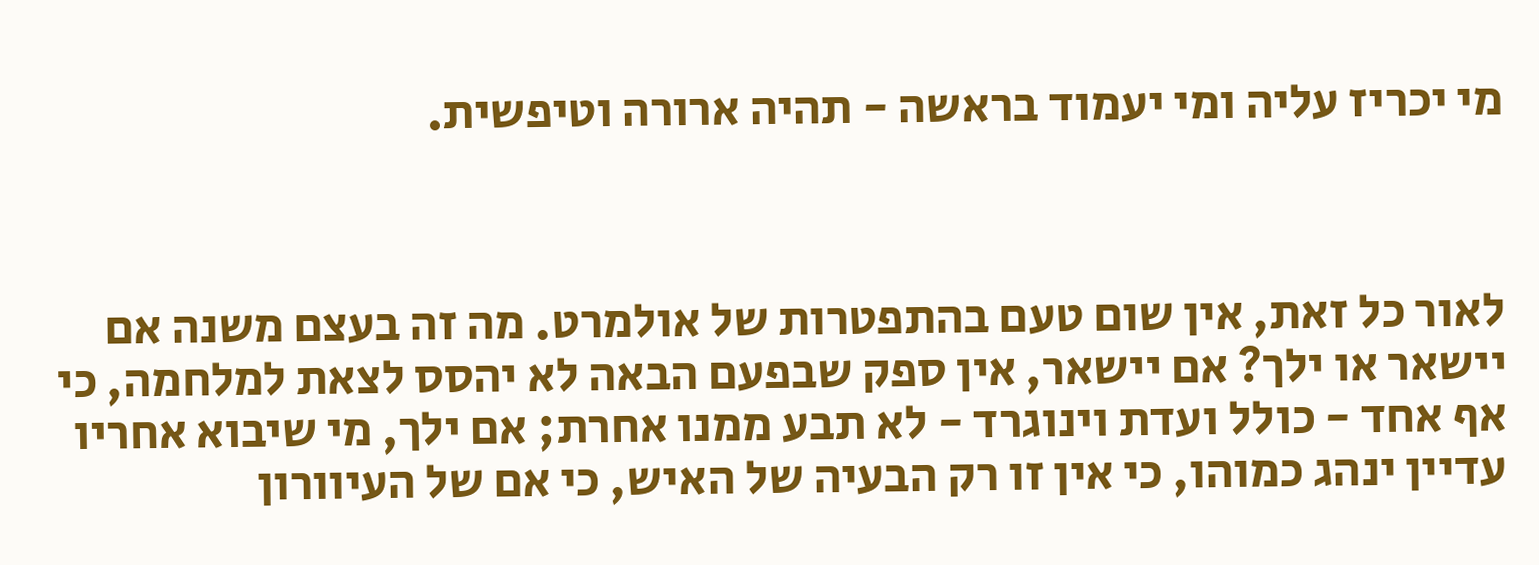מי יכריז עליה ומי יעמוד בראשה - תהיה ארורה וטיפשית.



לאור כל זאת, אין שום טעם בהתפטרות של אולמרט. מה זה בעצם משנה אם יישאר או ילך? אם יישאר, אין ספק שבפעם הבאה לא יהסס לצאת למלחמה, כי אף אחד - כולל ועדת וינוגרד - לא תבע ממנו אחרת; אם ילך, מי שיבוא אחריו עדיין ינהג כמוהו, כי אין זו רק הבעיה של האיש, כי אם של העיוורון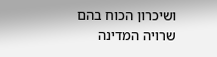ושיכרון הכוח בהם שרויה המדינה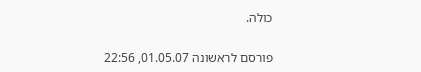כולה.

פורסם לראשונה 01.05.07, 22:56